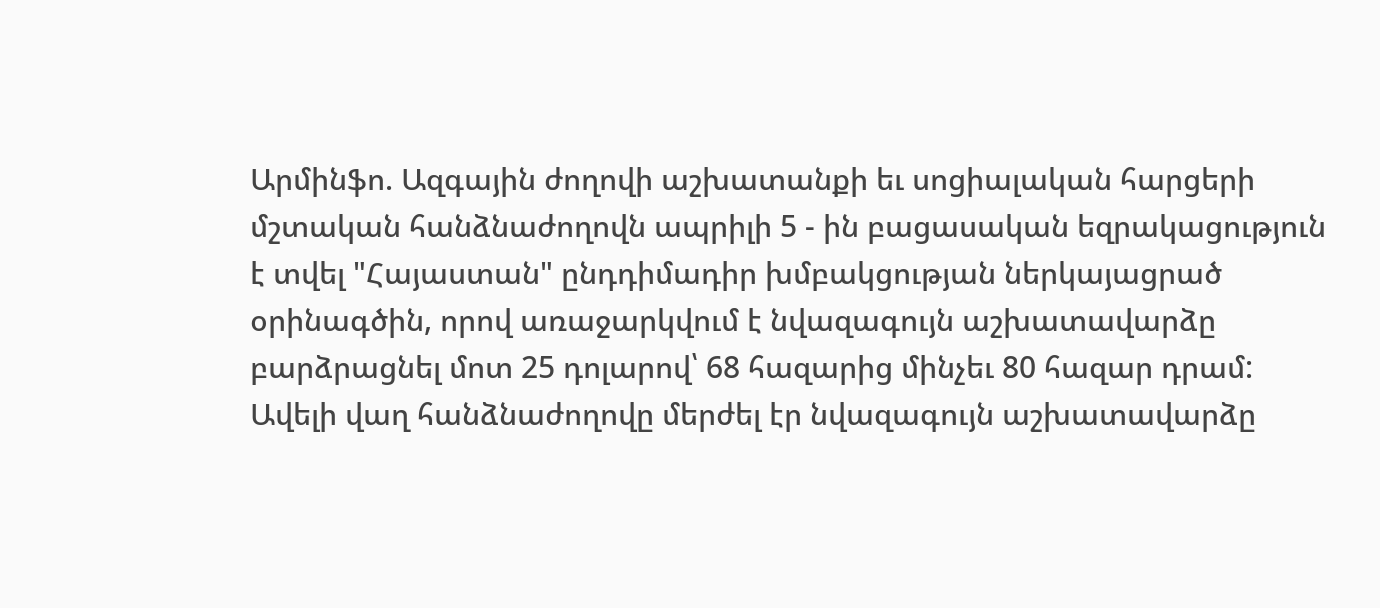Արմինֆո. Ազգային ժողովի աշխատանքի եւ սոցիալական հարցերի մշտական հանձնաժողովն ապրիլի 5 - ին բացասական եզրակացություն է տվել "Հայաստան" ընդդիմադիր խմբակցության ներկայացրած օրինագծին, որով առաջարկվում է նվազագույն աշխատավարձը բարձրացնել մոտ 25 դոլարով՝ 68 հազարից մինչեւ 80 հազար դրամ: Ավելի վաղ հանձնաժողովը մերժել էր նվազագույն աշխատավարձը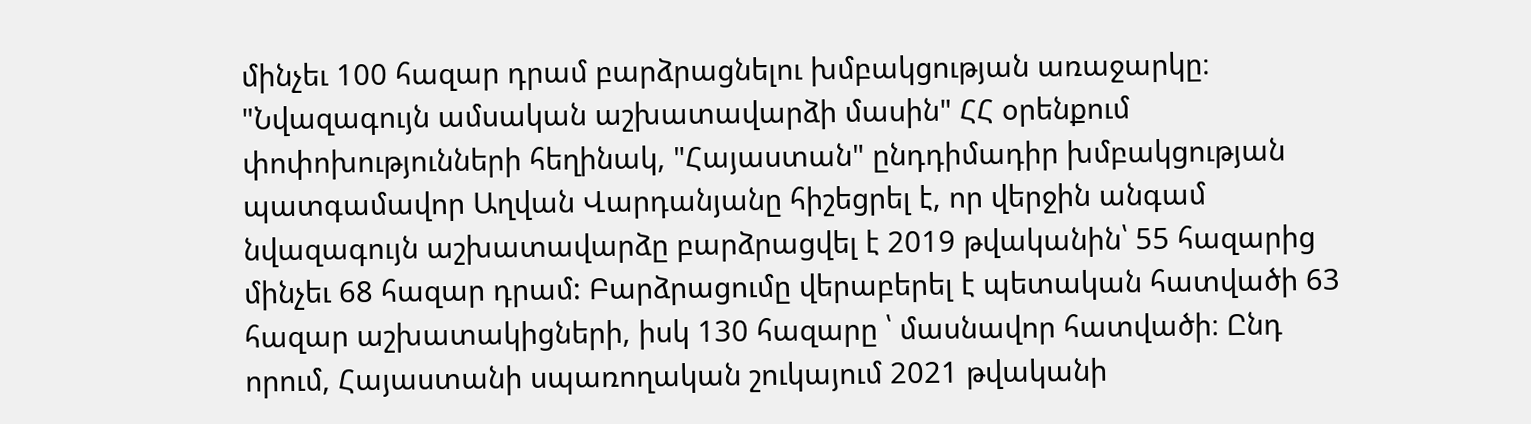մինչեւ 100 հազար դրամ բարձրացնելու խմբակցության առաջարկը։
"Նվազագույն ամսական աշխատավարձի մասին" ՀՀ օրենքում փոփոխությունների հեղինակ, "Հայաստան" ընդդիմադիր խմբակցության պատգամավոր Աղվան Վարդանյանը հիշեցրել է, որ վերջին անգամ նվազագույն աշխատավարձը բարձրացվել է 2019 թվականին՝ 55 հազարից մինչեւ 68 հազար դրամ: Բարձրացումը վերաբերել է պետական հատվածի 63 հազար աշխատակիցների, իսկ 130 հազարը ՝ մասնավոր հատվածի։ Ընդ որում, Հայաստանի սպառողական շուկայում 2021 թվականի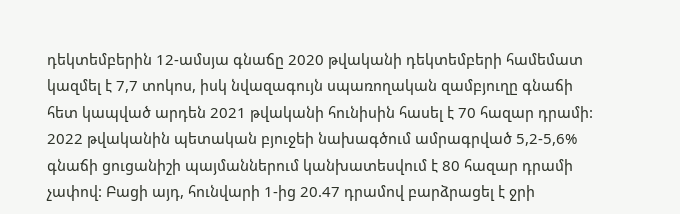դեկտեմբերին 12-ամսյա գնաճը 2020 թվականի դեկտեմբերի համեմատ կազմել է 7,7 տոկոս, իսկ նվազագույն սպառողական զամբյուղը գնաճի հետ կապված արդեն 2021 թվականի հունիսին հասել է 70 հազար դրամի: 2022 թվականին պետական բյուջեի նախագծում ամրագրված 5,2-5,6% գնաճի ցուցանիշի պայմաններում կանխատեսվում է 80 հազար դրամի չափով: Բացի այդ, հունվարի 1-ից 20.47 դրամով բարձրացել է ջրի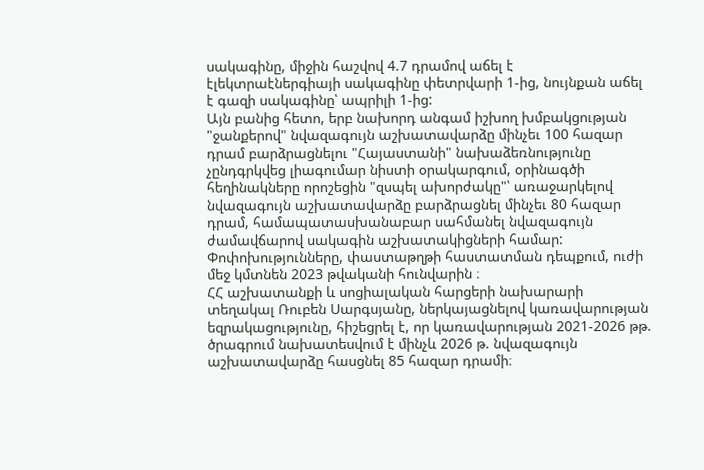սակագինը, միջին հաշվով 4.7 դրամով աճել է էլեկտրաէներգիայի սակագինը փետրվարի 1-ից, նույնքան աճել է գազի սակագինը՝ ապրիլի 1-ից:
Այն բանից հետո, երբ նախորդ անգամ իշխող խմբակցության "ջանքերով" նվազագույն աշխատավարձը մինչեւ 100 հազար դրամ բարձրացնելու "Հայաստանի" նախաձեռնությունը չընդգրկվեց լիագումար նիստի օրակարգում, օրինագծի հեղինակները որոշեցին "զսպել ախորժակը"՝ առաջարկելով նվազագույն աշխատավարձը բարձրացնել մինչեւ 80 հազար դրամ, համապատասխանաբար սահմանել նվազագույն ժամավճարով սակագին աշխատակիցների համար: Փոփոխությունները, փաստաթղթի հաստատման դեպքում, ուժի մեջ կմտնեն 2023 թվականի հունվարին ։
ՀՀ աշխատանքի և սոցիալական հարցերի նախարարի տեղակալ Ռուբեն Սարգսյանը, ներկայացնելով կառավարության եզրակացությունը, հիշեցրել է, որ կառավարության 2021-2026 թթ. ծրագրում նախատեսվում է մինչև 2026 թ. նվազագույն աշխատավարձը հասցնել 85 հազար դրամի։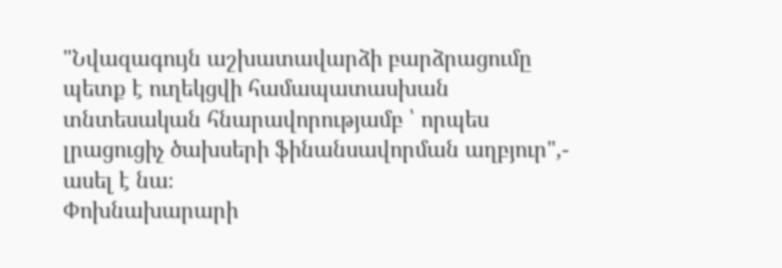"Նվազագույն աշխատավարձի բարձրացումը պետք է ուղեկցվի համապատասխան տնտեսական հնարավորությամբ ՝ որպես լրացուցիչ ծախսերի ֆինանսավորման աղբյուր",- ասել է նա։
Փոխնախարարի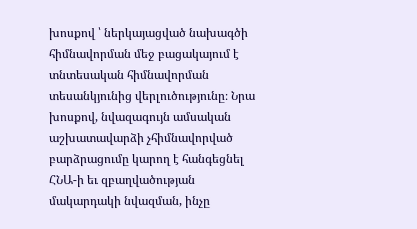խոսքով ՝ ներկայացված նախագծի հիմնավորման մեջ բացակայում է տնտեսական հիմնավորման տեսանկյունից վերլուծությունը։ Նրա խոսքով, նվազագույն ամսական աշխատավարձի չհիմնավորված բարձրացումը կարող է հանգեցնել ՀՆԱ-ի եւ զբաղվածության մակարդակի նվազման, ինչը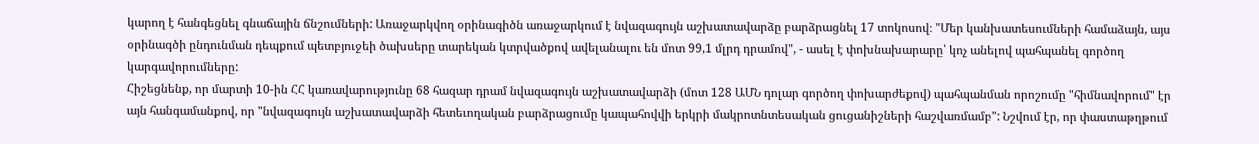կարող է հանգեցնել գնաճային ճնշումների: Առաջարկվող օրինագիծն առաջարկում է նվազագույն աշխատավարձը բարձրացնել 17 տոկոսով։ "Մեր կանխատեսումների համաձայն, այս օրինագծի ընդունման դեպքում պետբյուջեի ծախսերը տարեկան կտրվածքով ավելանալու են մոտ 99,1 մլրդ դրամով", - ասել է փոխնախարարը՝ կոչ անելով պահպանել գործող կարգավորումները:
Հիշեցնենք, որ մարտի 10-ին ՀՀ կառավարությունը 68 հազար դրամ նվազագույն աշխատավարձի (մոտ 128 ԱՄՆ դոլար գործող փոխարժեքով) պահպանման որոշումը "հիմնավորում" էր այն հանգամանքով, որ "նվազագույն աշխատավարձի հետեւողական բարձրացումը կապահովվի երկրի մակրոտնտեսական ցուցանիշների հաշվառմամբ": Նշվում էր, որ փաստաթղթում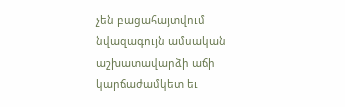չեն բացահայտվում նվազագույն ամսական աշխատավարձի աճի կարճաժամկետ եւ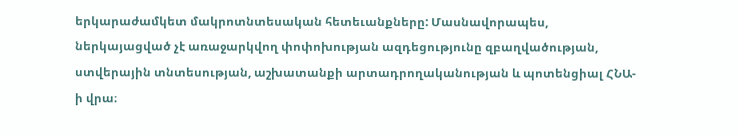երկարաժամկետ մակրոտնտեսական հետեւանքները: Մասնավորապես, ներկայացված չէ առաջարկվող փոփոխության ազդեցությունը զբաղվածության, ստվերային տնտեսության, աշխատանքի արտադրողականության և պոտենցիալ ՀՆԱ-ի վրա։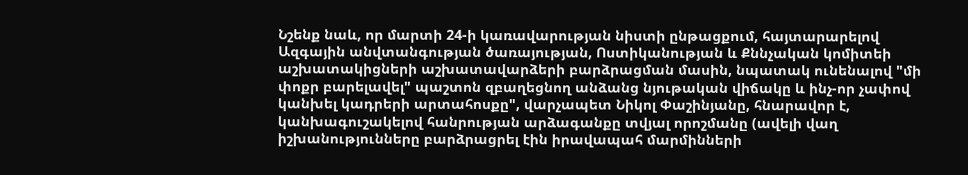Նշենք նաև, որ մարտի 24-ի կառավարության նիստի ընթացքում, հայտարարելով Ազգային անվտանգության ծառայության, Ոստիկանության և Քննչական կոմիտեի աշխատակիցների աշխատավարձերի բարձրացման մասին, նպատակ ունենալով "մի փոքր բարելավել" պաշտոն զբաղեցնող անձանց նյութական վիճակը և ինչ-որ չափով կանխել կադրերի արտահոսքը", վարչապետ Նիկոլ Փաշինյանը, հնարավոր է, կանխագուշակելով հանրության արձագանքը տվյալ որոշմանը (ավելի վաղ իշխանությունները բարձրացրել էին իրավապահ մարմինների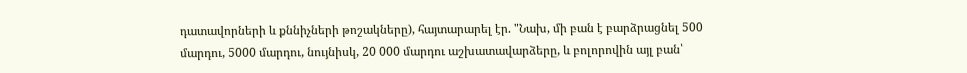դատավորների և քննիչների թոշակները), հայտարարել էր. "Նախ, մի բան է բարձրացնել 500 մարդու, 5000 մարդու, նույնիսկ, 20 000 մարդու աշխատավարձերը, և բոլորովին այլ բան՝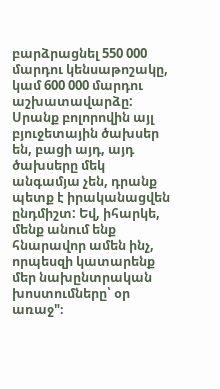բարձրացնել 550 000 մարդու կենսաթոշակը, կամ 600 000 մարդու աշխատավարձը: Սրանք բոլորովին այլ բյուջետային ծախսեր են, բացի այդ, այդ ծախսերը մեկ անգամյա չեն, դրանք պետք է իրականացվեն ընդմիշտ: Եվ, իհարկե, մենք անում ենք հնարավոր ամեն ինչ, որպեսզի կատարենք մեր նախընտրական խոստումները՝ օր առաջ"։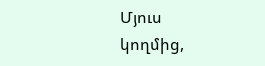Մյուս կողմից,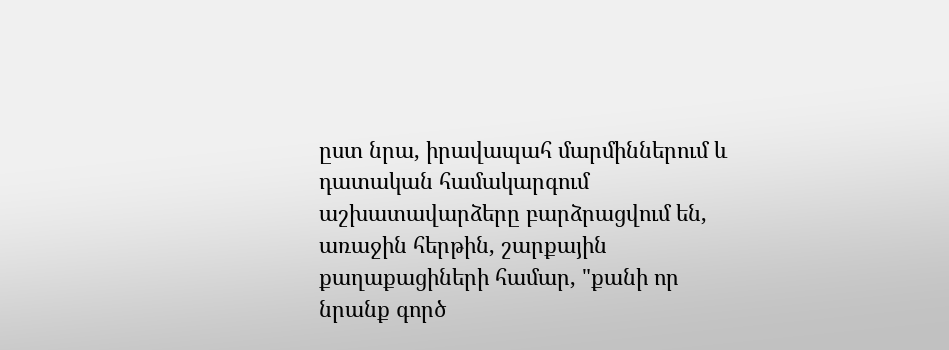ըստ նրա, իրավապահ մարմիններում և դատական համակարգում աշխատավարձերը բարձրացվում են, առաջին հերթին, շարքային քաղաքացիների համար, "քանի որ նրանք գործ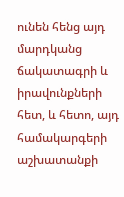ունեն հենց այդ մարդկանց ճակատագրի և իրավունքների հետ, և հետո, այդ համակարգերի աշխատանքի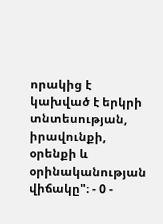որակից է կախված է երկրի տնտեսության, իրավունքի, օրենքի և օրինականության վիճակը"։ - 0 -